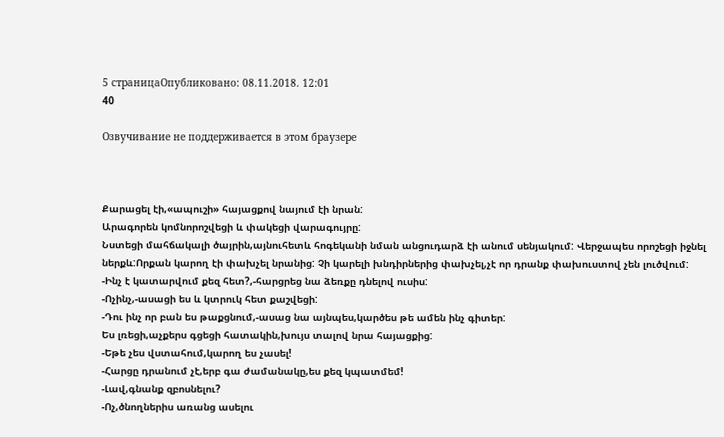5 страницаОпубликовано: 08.11.2018. 12:01
40

Озвучивание не поддерживается в этом браузере



Քարացել էի,«ապուշի» հայացքով նայում էի նրան:
Արագորեն կոմնորոշվեցի և փակեցի վարագույրը:
Նստեցի մահճակալի ծայրին,այնուհետև հոգեկանի նման անցուդարձ էի անում սենյակում: Վերջապես որոշեցի իջնել ներքև:Որքան կարող էի փախչել նրանից: Չի կարելի խնդիրներից փախչել,չէ որ դրանք փախուստով չեն լուծվում:
-Ինչ է կատարվում քեզ հետ?,-հարցրեց նա ձեռքը դնելով ուսիս:
-Ոչինչ,-ասացի ես և կտրուկ հետ քաշվեցի:
-Դու ինչ որ բան ես թաքցնում,-ասաց նա այնպես,կարծես թե ամեն ինչ գիտեր:
Ես լռեցի,աչքերս գցեցի հատակին,խույս տալով նրա հայացքից:
-Եթե չես վստահում,կարող ես չասել!
-Հարցը դրանում չէ,երբ գա ժամանակը,ես քեզ կպատմեմ!
-Լավ,գնանք զբոսնելու?
-Ոչ,ծնողներիս առանց ասելու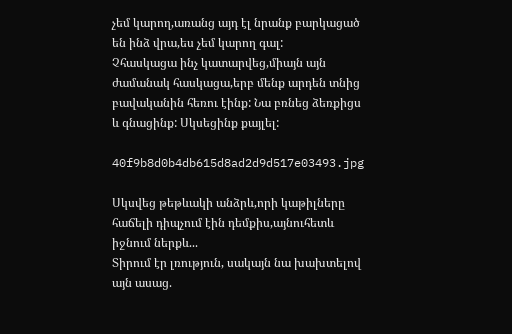չեմ կարող,առանց այդ էլ նրանք բարկացած են ինձ վրա,ես չեմ կարող գալ:
Չհասկացա ինչ կատարվեց,միայն այն ժամանակ հասկացա,երբ մենք արդեն տնից բավականին հեռու էինք: Նա բռնեց ձեռքիցս և գնացինք: Սկսեցինք քայլել:

40f9b8d0b4db615d8ad2d9d517e03493.jpg

Սկսվեց թեթևակի անձրև,որի կաթիլները հաճելի դիպչում էին դեմքիս,այնուհետև իջնում ներքև...
Տիրում էր լռություն, սակայն նա խախտելով այն ասաց.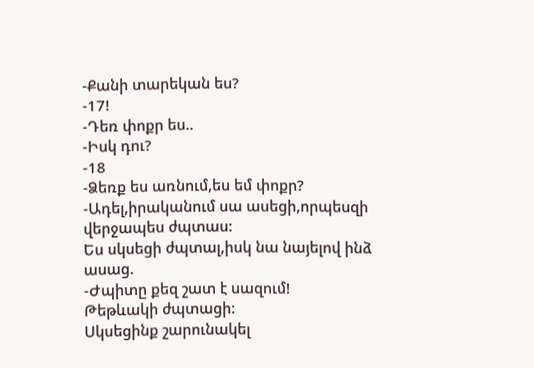-Քանի տարեկան ես?
-17!
-Դեռ փոքր ես..
-Իսկ դու?
-18
-Ձեռք ես առնում,ես եմ փոքր?
-Ադել,իրականում սա ասեցի,որպեսզի վերջապես ժպտաս:
Ես սկսեցի ժպտալ,իսկ նա նայելով ինձ ասաց.
-Ժպիտը քեզ շատ է սազում!
Թեթևակի ժպտացի:
Սկսեցինք շարունակել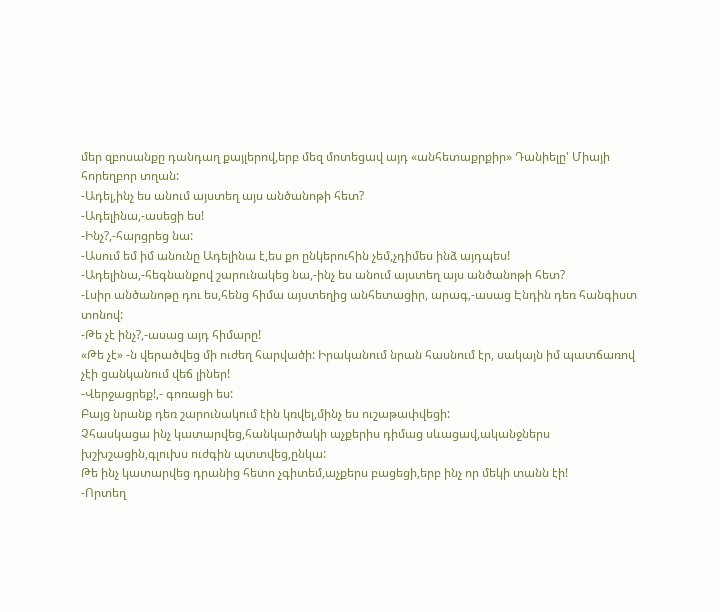մեր զբոսանքը դանդաղ քայլերով,երբ մեզ մոտեցավ այդ «անհետաքրքիր» Դանիելը' Միայի հորեղբոր տղան:
-Ադել,ինչ ես անում այստեղ այս անծանոթի հետ?
-Ադելինա,-ասեցի ես!
-Ինչ?,-հարցրեց նա:
-Ասում եմ իմ անունը Ադելինա է,ես քո ընկերուհին չեմ,չդիմես ինձ այդպես!
-Ադելինա,-հեգնանքով շարունակեց նա,-ինչ ես անում այստեղ այս անծանոթի հետ?
-Լսիր անծանոթը դու ես,հենց հիմա այստեղից անհետացիր, արագ,-ասաց Էնդին դեռ հանգիստ տոնով:
-Թե չէ ինչ?,-ասաց այդ հիմարը!
«Թե չէ» -ն վերածվեց մի ուժեղ հարվածի: Իրականում նրան հասնում էր, սակայն իմ պատճառով չէի ցանկանում վեճ լիներ!
-Վերջացրեք!,- գոռացի ես:
Բայց նրանք դեռ շարունակում էին կռվել,մինչ ես ուշաթափվեցի:
Չհասկացա ինչ կատարվեց,հանկարծակի աչքերիս դիմաց սևացավ,ականջներս խշխշացին,գլուխս ուժգին պտտվեց,ընկա:
Թե ինչ կատարվեց դրանից հետո չգիտեմ,աչքերս բացեցի,երբ ինչ որ մեկի տանն էի!
-Որտեղ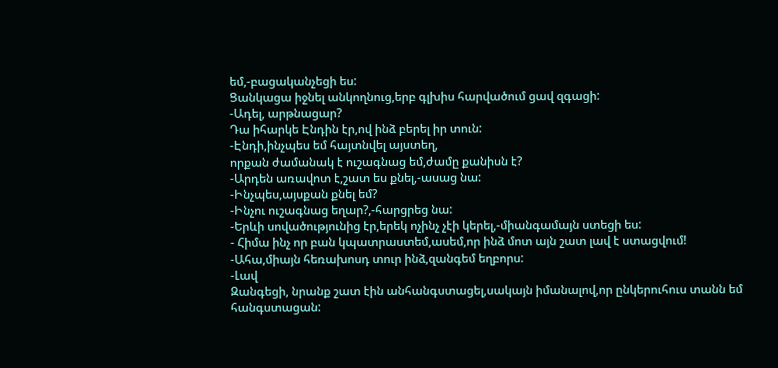եմ,-բացականչեցի ես:
Ցանկացա իջնել անկողնուց,երբ գլխիս հարվածում ցավ զգացի:
-Ադել, արթնացար?
Դա իհարկե Էնդին էր,ով ինձ բերել իր տուն:
-Էնդի,ինչպես եմ հայտնվել այստեղ,
որքան ժամանակ է ուշագնաց եմ,ժամը քանիսն է?
-Արդեն առավոտ է,շատ ես քնել,-ասաց նա:
-Ինչպես,այսքան քնել եմ?
-Ինչու ուշագնաց եղար?,-հարցրեց նա:
-Երևի սովածությունից էր,երեկ ոչինչ չէի կերել,-միանգամայն ստեցի ես:
- Հիմա ինչ որ բան կպատրաստեմ,ասեմ,որ ինձ մոտ այն շատ լավ է ստացվում!
-Ահա,միայն հեռախոսդ տուր ինձ,զանգեմ եղբորս:
-Լավ
Զանգեցի, նրանք շատ էին անհանգստացել,սակայն իմանալով,որ ընկերուհուս տանն եմ հանգստացան: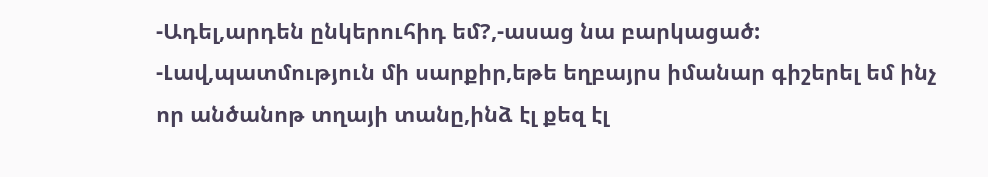-Ադել,արդեն ընկերուհիդ եմ?,-ասաց նա բարկացած:
-Լավ,պատմություն մի սարքիր,եթե եղբայրս իմանար գիշերել եմ ինչ որ անծանոթ տղայի տանը,ինձ էլ քեզ էլ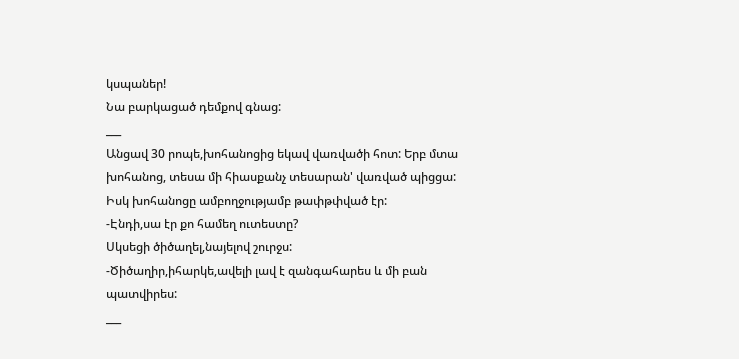կսպաներ!
Նա բարկացած դեմքով գնաց:
___
Անցավ 30 րոպե,խոհանոցից եկավ վառվածի հոտ: Երբ մտա խոհանոց, տեսա մի հիասքանչ տեսարան' վառված պիցցա: Իսկ խոհանոցը ամբողջությամբ թափթփված էր:
-Էնդի,սա էր քո համեղ ուտեստը?
Սկսեցի ծիծաղել,նայելով շուրջս:
-Ծիծաղիր,իհարկե,ավելի լավ է զանգահարես և մի բան պատվիրես:
___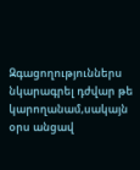Զգացողություններս նկարագրել դժվար թե կարողանամ,սակայն օրս անցավ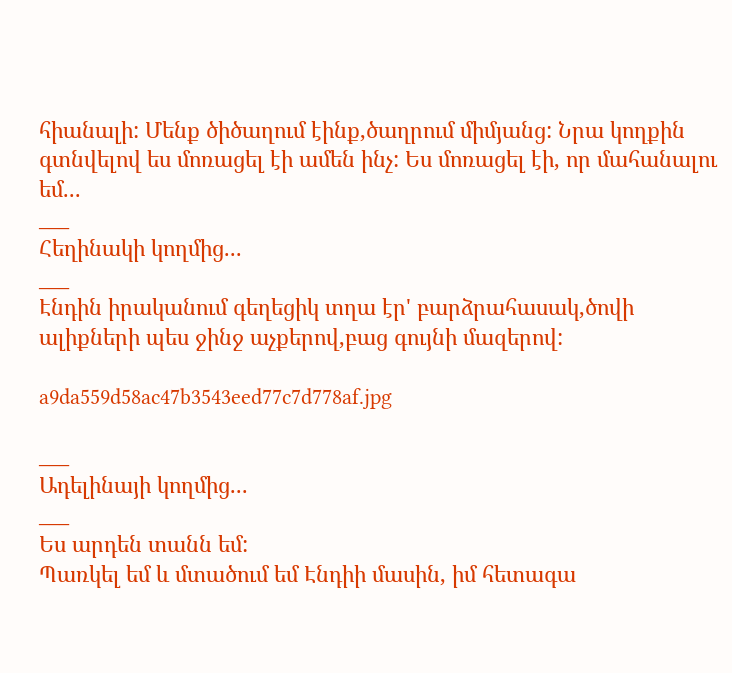հիանալի: Մենք ծիծաղում էինք,ծաղրում միմյանց: Նրա կողքին գտնվելով ես մոռացել էի ամեն ինչ: Ես մոռացել էի, որ մահանալու եմ...
___
Հեղինակի կողմից...
___
Էնդին իրականում գեղեցիկ տղա էր' բարձրահասակ,ծովի ալիքների պես ջինջ աչքերով,բաց գույնի մազերով:

a9da559d58ac47b3543eed77c7d778af.jpg

___
Ադելինայի կողմից...
___
Ես արդեն տանն եմ:
Պառկել եմ և մտածում եմ Էնդիի մասին, իմ հետագա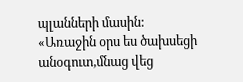պլանների մասին:
«Առաջին օրս ես ծախսեցի անօգուտ,մնաց վեց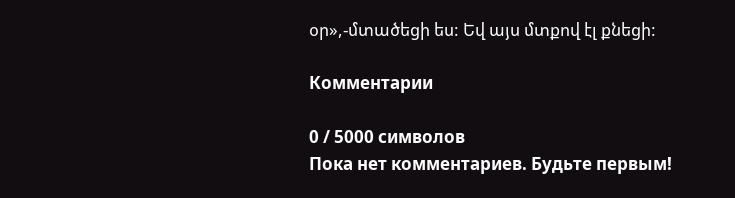օր»,-մտածեցի ես: Եվ այս մտքով էլ քնեցի:

Комментарии

0 / 5000 символов
Пока нет комментариев. Будьте первым!